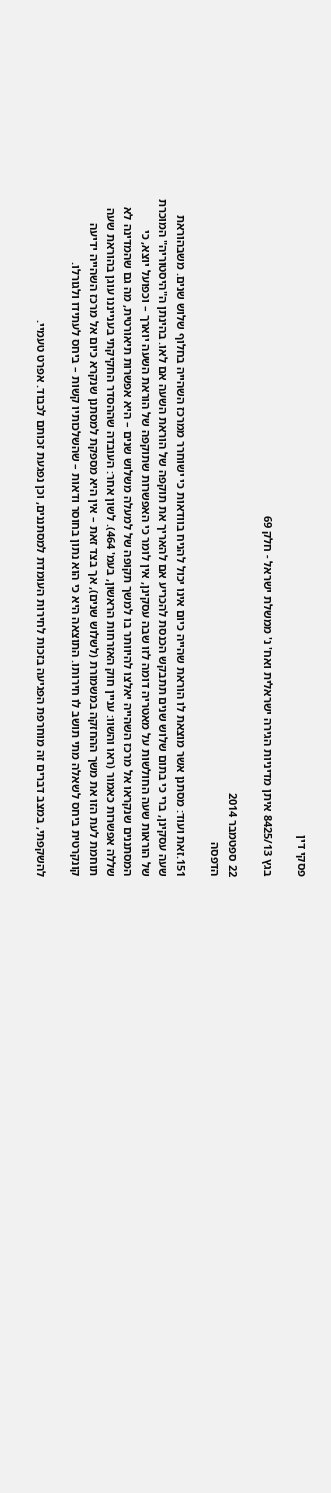פסקי דין

בגץ 8425/13 איתן מדיניות הגירה ישראלית ואח' נ' ממשלת ישראל - חלק 69

22 ספטמבר 2014
הדפסה

151.זאת ועוד: מסתנן אשר מוצאת לו הוראת שהייה כיום אינו יכול להניח בוודאות כי ישוחרר ממרכז השהייה בחלוף שלוש שנים. משבהוראת שעה עסקינן, ברי כי בתום שלוש שנים תתבקש הכנסת להכריע אם להאריך את תוקפה של הוראת השעה אם לאו. בהינתן ה"היסטוריה" המוכרת של הוראות שעה החולשות על מאטריה דומה לזו שבה עסקינן, אין לומר כי האפשרות שתוקפה של הוראת השעה יוארך – וכפועל יוצא, כי המסתננים שנקראו אל מרכז השהייה יאלצו להיוותר בו למשך תקופה של למעלה משלוש שנים – היא אפשרות תיאורטית, מה גם שהמדינה לא שללה אפשרות כאמור (ראו והשוו: עניין חוק האזרחות הראשון, בעמ' 464). לשון אחר: העובדה שההסדר החקיקתי בענייננו עוגן בהוראת שעה תוחמת לעת הזו את משך ההחזקה במשמורת (לשלוש שנים), אך בצד זאת – אין היא מספקת למסתנן שנקרא כיום אל מרכז השהייה ידיעה קונקרטית ביחס לשאלה מתי תושב לו חירותו. התוצאה היא כי הוא נתון בחוסר ודאות – שהשלכותיו קשות – ביחס לעתידו ולגורלו.

להשקפתי, במצב דברים זה מוחרפת הפגיעה בזכות לחירות העומדת למסתננים, וכן נפגעת זכותם לכבוד. אפרט טעמיי.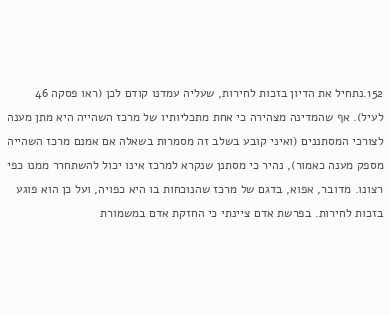152.נתחיל את הדיון בזכות לחירות, שעליה עמדנו קודם לכן (ראו פסקה 46 לעיל). אף שהמדינה מצהירה כי אחת מתכליותיו של מרכז השהייה היא מתן מענה לצורכי המסתננים (ואיני קובע בשלב זה מסמרות בשאלה אם אמנם מרכז השהייה מספק מענה כאמור), נהיר כי מסתנן שנקרא למרכז אינו יכול להשתחרר ממנו כפי רצונו. מדובר, אפוא, בדגם של מרכז שהנוכחות בו היא כפויה, ועל כן הוא פוגע בזכות לחירות. בפרשת אדם ציינתי כי החזקת אדם במשמורת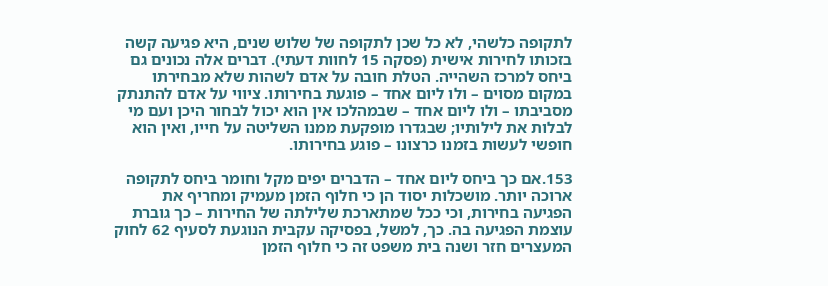לתקופה כלשהי, לא כל שכן לתקופה של שלוש שנים, היא פגיעה קשה בזכותו לחירות אישית (פסקה 15 לחוות דעתי). דברים אלה נכונים גם ביחס למרכז השהייה. הטלת חובה על אדם לשהות שלא מבחירתו במקום מסוים – ולו ליום אחד – פוגעת בחירותו. ציווי על אדם להתנתק מסביבתו – ולו ליום אחד – שבמהלכו אין הוא יכול לבחור היכן ועם מי לבלות את לילותיו; שבגדרו מופקעת ממנו השליטה על חייו, ואין הוא חופשי לעשות בזמנו כרצונו – פוגע בחירותו.

153.אם כך ביחס ליום אחד – הדברים יפים מקל וחומר ביחס לתקופה ארוכה יותר. מושכלות יסוד הן כי חלוף הזמן מעמיק ומחריף את הפגיעה בחירות, וכי ככל שמתארכת שלילתה של החירות – כך גוברת עוצמת הפגיעה בה. כך, למשל, בפסיקה עקבית הנוגעת לסעיף 62 לחוק המעצרים חזר ושנה בית משפט זה כי חלוף הזמן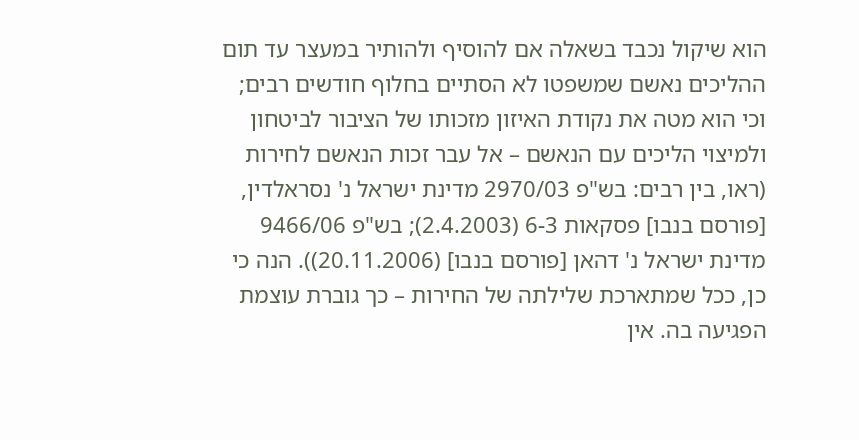הוא שיקול נכבד בשאלה אם להוסיף ולהותיר במעצר עד תום ההליכים נאשם שמשפטו לא הסתיים בחלוף חודשים רבים; וכי הוא מטה את נקודת האיזון מזכותו של הציבור לביטחון ולמיצוי הליכים עם הנאשם – אל עבר זכות הנאשם לחירות (ראו, בין רבים: בש"פ 2970/03 מדינת ישראל נ' נסראלדין, [פורסם בנבו] פסקאות 6-3 (2.4.2003); בש"פ 9466/06 מדינת ישראל נ' דהאן [פורסם בנבו] (20.11.2006)). הנה כי כן, ככל שמתארכת שלילתה של החירות – כך גוברת עוצמת הפגיעה בה. אין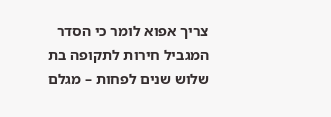צריך אפוא לומר כי הסדר המגביל חירות לתקופה בת שלוש שנים לפחות – מגלם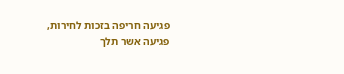פגיעה חריפה בזכות לחירות, פגיעה אשר תלך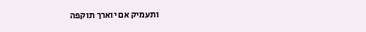ותעמיק אם יוארך תוקפה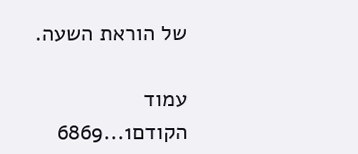של הוראת השעה.

עמוד הקודם1...6869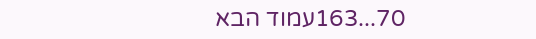70...163עמוד הבא